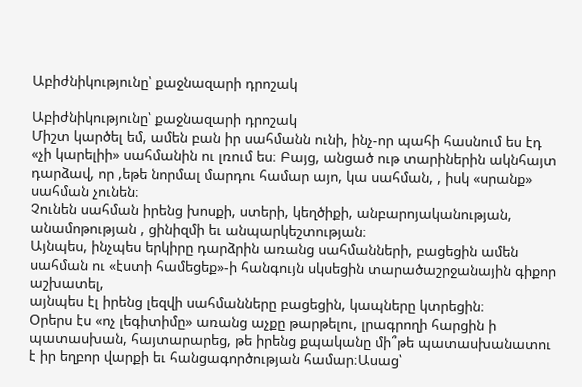Աբիժնիկությունը՝ քաջնազարի դրոշակ

Աբիժնիկությունը՝ քաջնազարի դրոշակ
Միշտ կարծել եմ, ամեն բան իր սահմանն ունի, ինչ-որ պահի հասնում ես էդ «չի կարելիի» սահմանին ու լռում ես։ Բայց, անցած ութ տարիներին ակնհայտ դարձավ, որ ,եթե նորմալ մարդու համար այո, կա սահման, , իսկ «սրանք» սահման չունեն։
Չունեն սահման իրենց խոսքի, ստերի, կեղծիքի, անբարոյականության, անամոթության , ցինիզմի եւ անպարկեշտության։
Այնպես, ինչպես երկիրը դարձրին առանց սահմանների, բացեցին ամեն սահման ու «էստի համեցեք»-ի հանգույն սկսեցին տարածաշրջանային գիքոր աշխատել,
այնպես էլ իրենց լեզվի սահմանները բացեցին, կապները կտրեցին։
Օրերս էս «ոչ լեգիտիմը» առանց աչքը թարթելու, լրագրողի հարցին ի պատասխան, հայտարարեց, թե իրենց քպականը մի՞թե պատասխանատու է իր եղբոր վարքի եւ հանցագործության համար։Ասաց՝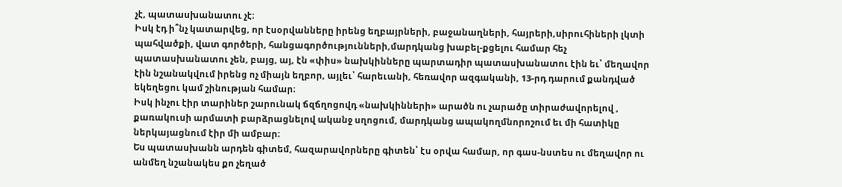չէ, պատասխանատու չէ։
Իսկ էդ ի՞նչ կատարվեց, որ էսօրվանները իրենց եղբայրների, բաջանաղների, հայրերի,սիրուհիների լկտի պահվածքի, վատ գործերի, հանցագործությունների,մարդկանց խաբել-քցելու համար հեչ պատասխանատու չեն, բայց, այ, էն «փիս» նախկինները պարտադիր պատասխանատու էին եւ՝ մեղավոր էին նշանակվում իրենց ոչ միայն եղբոր, այլեւ՝ հարեւանի, հեռավոր ազգականի, 13-րդ դարում քանդված եկեղեցու կամ շինության համար։
Իսկ ինչու էիր տարիներ շարունակ ճզճղոցովդ «նախկինների» արածն ու չարածը տիրաժավորելով , քառակուսի արմատի բարձրացնելով ականջ սղոցում, մարդկանց ապակողմնորոշում եւ մի հատիկը ներկայացնում էիր մի ամբար։
Ես պատասխանն արդեն գիտեմ, հազարավորները գիտեն՝ էս օրվա համար, որ գաս-նստես ու մեղավոր ու անմեղ նշանակես քո չեղած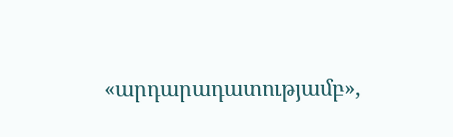«արդարադատությամբ»,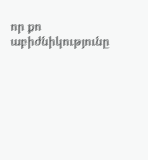որ քո աբիժնիկությունը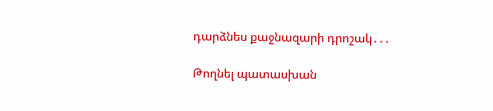դարձնես քաջնազարի դրոշակ․․․

Թողնել պատասխան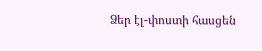Ձեր էլ-փոստի հասցեն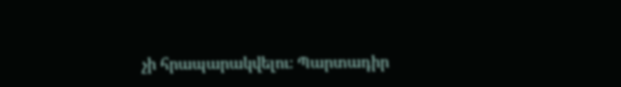չի հրապարակվելու։ Պարտադիր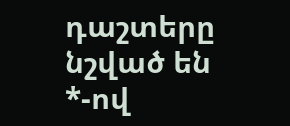դաշտերը նշված են *-ով